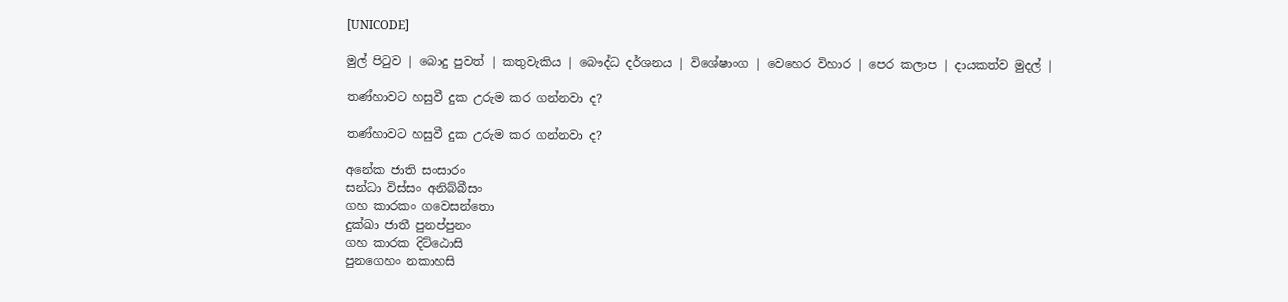[UNICODE]

මුල් පිටුව | බොදු පුවත් | කතුවැකිය | බෞද්ධ දර්ශනය | විශේෂාංග | වෙහෙර විහාර | පෙර කලාප | දායකත්ව මුදල් |

තණ්හාවට හසුවී දුක උරුම කර ගන්නවා ද?

තණ්හාවට හසුවී දුක උරුම කර ගන්නවා ද?

අනේක ජාති සංසාරං
සන්ධා විස්සං අනිබ්බීසං
ගහ කාරකං ගවෙසන්තො
දුක්ඛා ජාතී පුනප්පුනං
ගහ කාරක දිට්ඨොසි
පුනගෙහං නකාහසි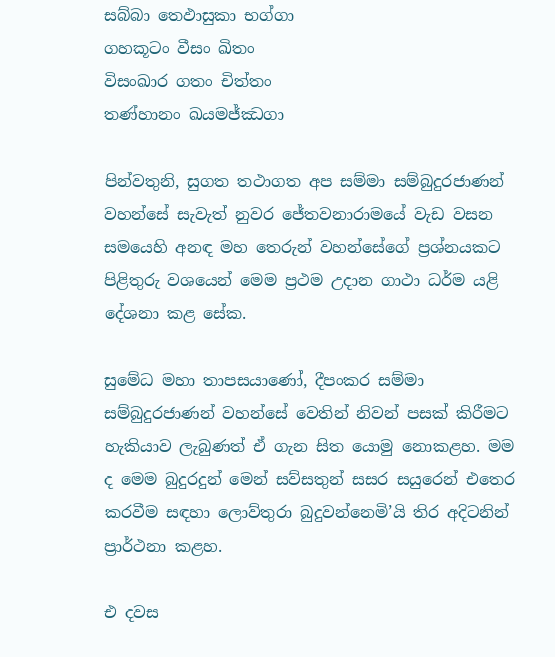සබ්බා තෙඵාසුකා භග්ගා
ගහකූටං වීසං ඛිතං
විසංඛාර ගතං චිත්තං
තණ්හානං ඛයමජ්ඣගා

පින්වතුනි, සුගත තථාගත අප සම්මා සම්බුදුරජාණන් වහන්සේ සැවැත් නුවර ජේතවනාරාමයේ වැඩ වසන සමයෙහි අනඳ මහ තෙරුන් වහන්සේගේ ප්‍රශ්නයකට පිළිතුරු වශයෙන් මෙම ප්‍රථම උදාන ගාථා ධර්ම යළි දේශනා කළ සේක.

සුමේධ මහා තාපසයාණෝ, දීපංකර සම්මා සම්බුදුරජාණන් වහන්සේ වෙතින් නිවන් පසක් කිරීමට හැකියාව ලැබුණත් ඒ ගැන සිත යොමු නොකළහ. මම ද මෙම බුදුරදුන් මෙන් සව්සතුන් සසර සයුරෙන් එතෙර කරවීම සඳහා ලොව්තුරා බුදුවන්නෙමි’යි තිර අදිටනින් ප්‍රාර්ථනා කළහ.

එ දවස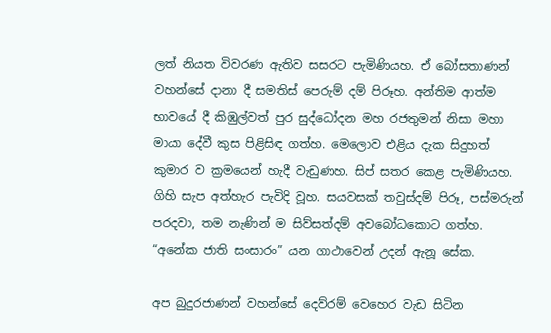ලත් නියත විවරණ ඇතිව සසරට පැමිණියහ. ඒ බෝසතාණන් වහන්සේ දානා දී සමතිස් පෙරුම් දම් පිරූහ. අන්තිම ආත්ම භාවයේ දී කිඹුල්වත් පුර සුද්ධෝදන මහ රජතුමන් නිසා මහා මායා දේවී කුස පිළිසිඳ ගත්හ. මෙලොව එළිය දැක සිදුහත් කුමාර ව ක්‍රමයෙන් හැදී වැඩුණහ. සිප් සතර කෙළ පැමිණියහ. ගිහි සැප අත්හැර පැවිදි වූහ. සයවසක් තවුස්දම් පිරූ, පස්මරුන් පරදවා, තම නැණින් ම සිව්සත්දම් අවබෝධකොට ගත්හ. “අනේක ජාති සංසාරං” යන ගාථාවෙන් උදන් ඇනූ සේක.

අප බුදුරජාණන් වහන්සේ දෙව්රම් වෙහෙර වැඩ සිටින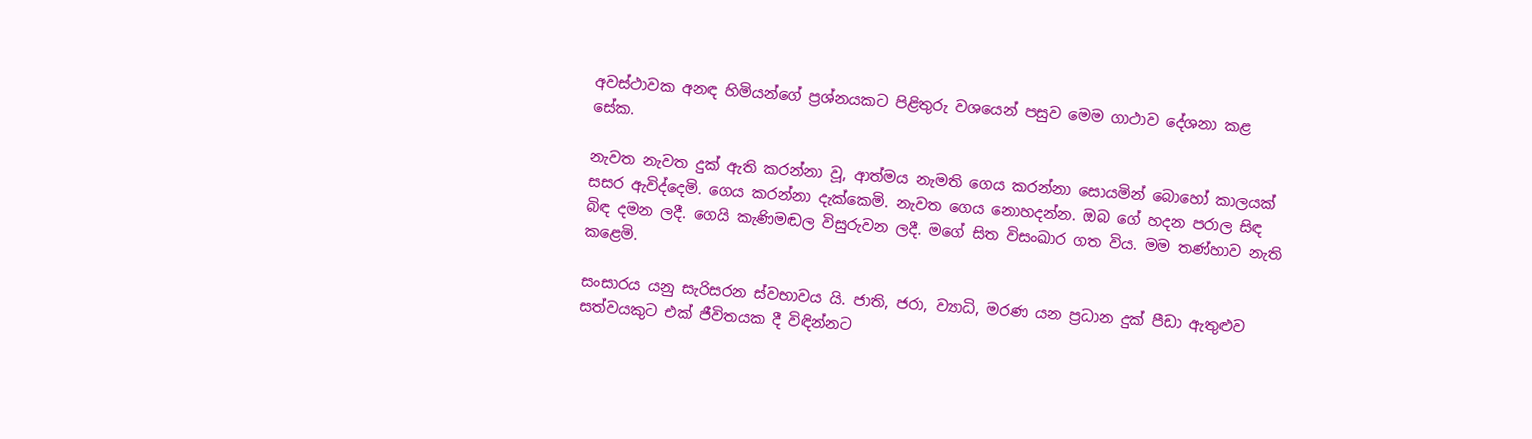අවස්ථාවක අනඳ හිමියන්ගේ ප්‍රශ්නයකට පිළිතුරු වශයෙන් පසුව මෙම ගාථාව දේශනා කළ සේක.

නැවත නැවත දුක් ඇති කරන්නා වූ, ආත්මය නැමති ගෙය කරන්නා සොයමින් බොහෝ කාලයක් සසර ඇවිද්දෙමි. ගෙය කරන්නා දැක්කෙමි. නැවත ගෙය නොහදන්න. ඔබ ගේ හදන පරාල සිඳ බිඳ දමන ලදී. ගෙයි කැණිමඬල විසුරුවන ලදී. මගේ සිත විසංඛාර ගත විය. මම තණ්හාව නැති කළෙමි.

සංසාරය යනු සැරිසරන ස්වභාවය යි. ජාති, ජරා, ව්‍යාධි, මරණ යන ප්‍රධාන දුක් පීඩා ඇතුළුව සත්වයකුට එක් ජීවිතයක දී විඳින්නට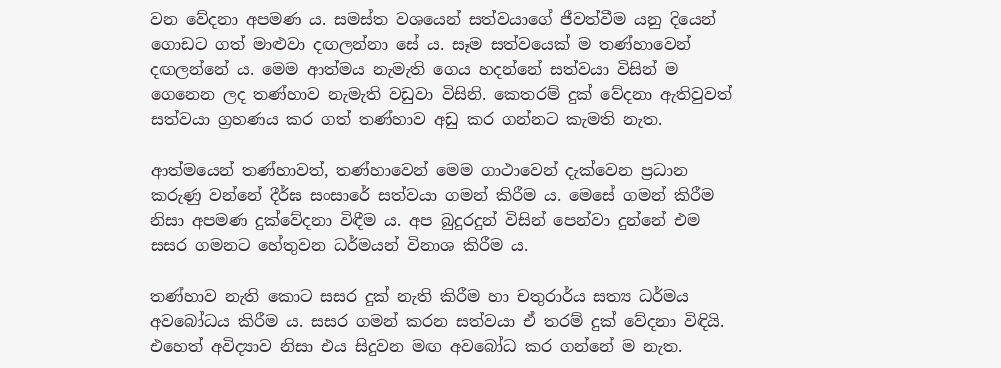වන වේදනා අපමණ ය. සමස්ත වශයෙන් සත්වයාගේ ජීවත්වීම යනු දියෙන් ගොඩට ගත් මාළුවා දඟලන්නා සේ ය. සෑම සත්වයෙක් ම තණ්හාවෙන් දඟලන්නේ ය. මෙම ආත්මය නැමැති ගෙය හදන්නේ සත්වයා විසින් ම ගෙනෙන ලද තණ්හාව නැමැති වඩුවා විසිනි. කෙතරම් දුක් වේදනා ඇතිවුවත් සත්වයා ග්‍රහණය කර ගත් තණ්හාව අඩු කර ගන්නට කැමති නැත.

ආත්මයෙන් තණ්හාවත්, තණ්හාවෙන් මෙම ගාථාවෙන් දැක්වෙන ප්‍රධාන කරුණු වන්නේ දීර්ඝ සංසාරේ සත්වයා ගමන් කිරීම ය. මෙසේ ගමන් කිරීම නිසා අපමණ දුක්වේදනා විඳීම ය. අප බුදුරදුන් විසින් පෙන්වා දුන්නේ එම සසර ගමනට හේතුවන ධර්මයන් විනාශ කිරීම ය.

තණ්හාව නැති කොට සසර දුක් නැති කිරීම හා චතුරාර්ය සත්‍ය ධර්මය අවබෝධය කිරීම ය. සසර ගමන් කරන සත්වයා ඒ තරම් දුක් වේදනා විඳියි. එහෙත් අවිද්‍යාව නිසා එය සිදුවන මඟ අවබෝධ කර ගන්නේ ම නැත.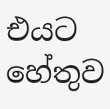එයට හේතුව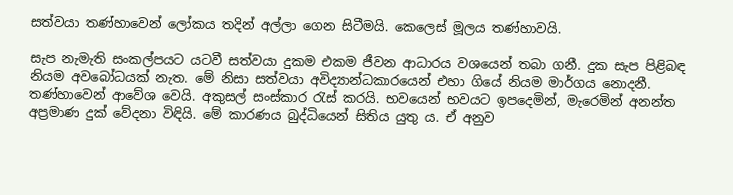සත්වයා තණ්හාවෙන් ලෝකය තදින් අල්ලා ගෙන සිටීමයි. කෙලෙස් මූලය තණ්හාවයි.

සැප නැමැති සංකල්පයට යටවී සත්වයා දුකම එකම ජීවන ආධාරය වශයෙන් තබා ගනී. දුක සැප පිළිබඳ නියම අවබෝධයක් නැත. මේ නිසා සත්වයා අවිද්‍යාන්ධකාරයෙන් එහා ගියේ නියම මාර්ගය නොදනී. තණ්හාවෙන් ආවේශ වෙයි. අකුසල් සංස්කාර රැස් කරයි. භවයෙන් භවයට ඉපදෙමින්, මැරෙමින් අනන්ත අප්‍රමාණ දුක් වේදනා විඳියි. මේ කාරණය බුද්ධියෙන් සිතිය යුතු ය. ඒ අනුව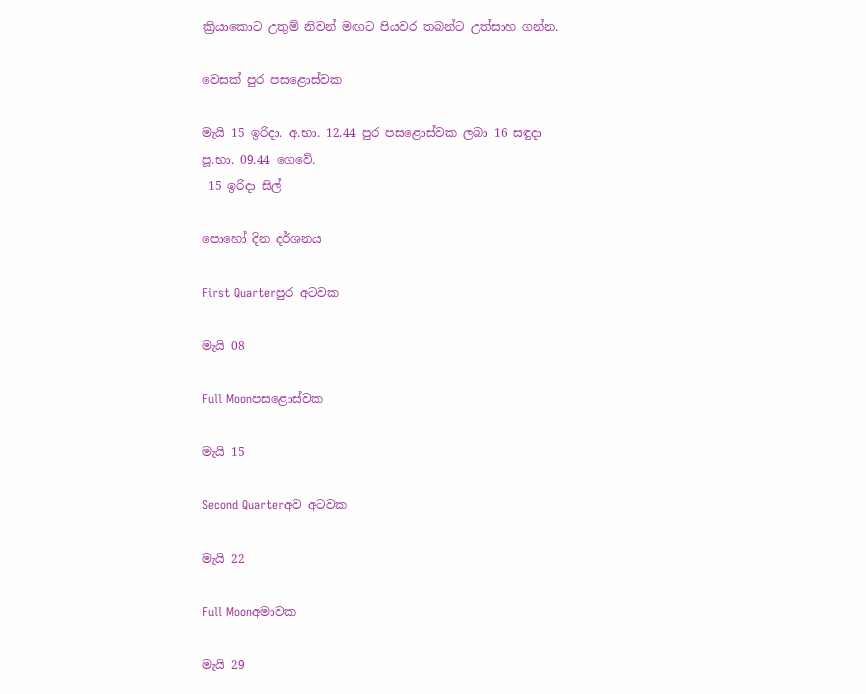ක්‍රියාකොට උතුම් නිවන් මඟට පියවර තබන්ට උත්සාහ ගන්න.

වෙසක් පුර පසළොස්වක

මැයි 15 ඉරිදා. අ.භා. 12.44 පුර පසළොස්වක ලබා 16 සඳුදා පූ.භා. 09.44 ගෙවේ.
 15 ඉරිදා සිල්

පොහෝ දින දර්ශනය

First Quarterපුර අටවක

මැයි 08

Full Moonපසළොස්වක

මැයි 15

Second Quarterඅව අටවක

මැයි 22

Full Moonඅමාවක

මැයි 29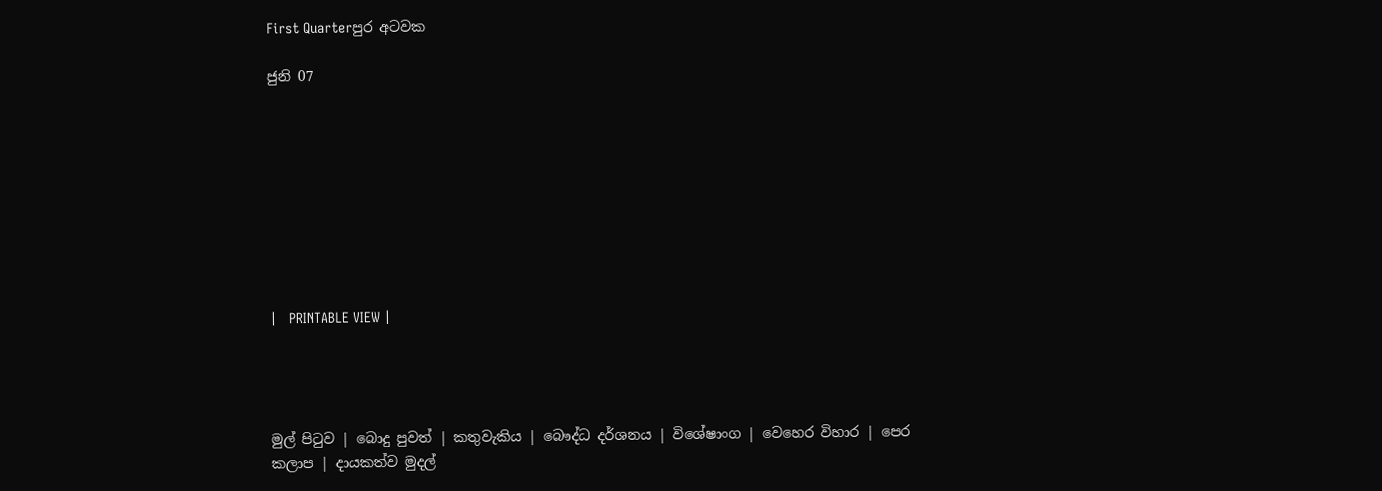First Quarterපුර අටවක

ජුනි 07









|   PRINTABLE VIEW |




මුල් පිටුව | බොදු පුවත් | කතුවැකිය | බෞද්ධ දර්ශනය | විශේෂාංග | වෙහෙර විහාර | පෙර කලාප | දායකත්ව මුදල්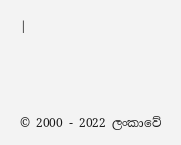|



© 2000 - 2022 ලංකාවේ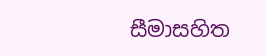සීමාසහිත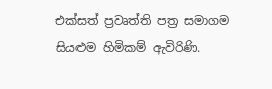එක්සත් ප්‍රවෘත්ති පත්‍ර සමාගම
සියළුම හිමිකම් ඇවිරිණි.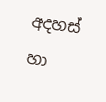අදහස් හා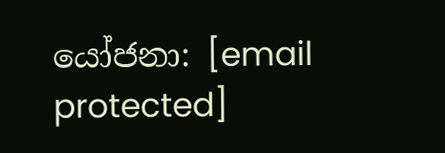යෝජනා: [email protected]